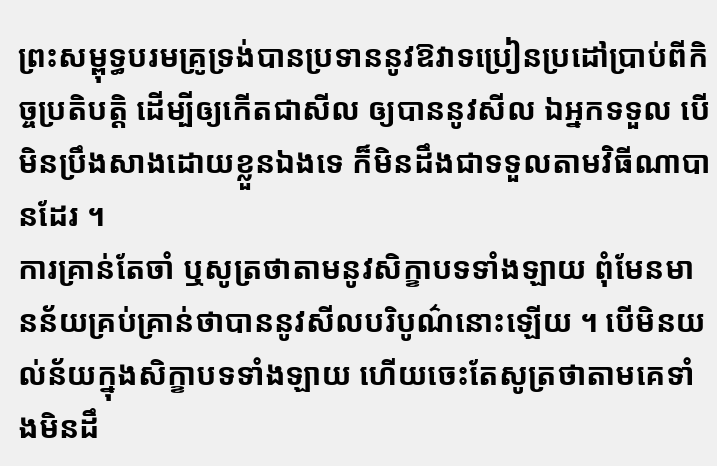ព្រះសម្ពុទ្ធបរមគ្រូទ្រង់បានប្រទាននូវឱវាទប្រៀនប្រដៅប្រាប់ពីកិច្ចប្រតិបត្តិ ដើម្បីឲ្យកើតជាសីល ឲ្យបាននូវសីល ឯអ្នកទទួល បើមិនប្រឹងសាងដោយខ្លួនឯងទេ ក៏មិនដឹងជាទទួលតាមវិធីណាបានដែរ ។
ការគ្រាន់តែចាំ ឬសូត្រថាតាមនូវសិក្ខាបទទាំងឡាយ ពុំមែនមានន័យគ្រប់គ្រាន់ថាបាននូវសីលបរិបូណ៌នោះឡើយ ។ បើមិនយល់ន័យក្នុងសិក្ខាបទទាំងឡាយ ហើយចេះតែសូត្រថាតាមគេទាំងមិនដឹ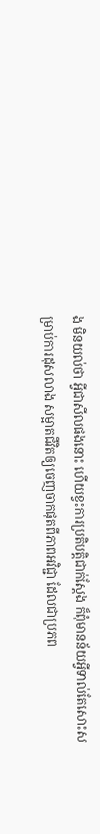ង មិនយល់ថា អ្វីជាសីលផងនោះ ហើយខ្វះការប្រតិបត្តិជាក់ស្តែង ក៏ពុំមានន័យអ្វីទាល់តែសោះសម្រាប់ការដុសលាង សម្អាតជីវិតឲ្យចេញចាកផុតពីភាពអវិជ្ជា ដែលជាប្រភព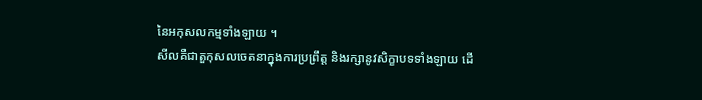នៃអកុសលកម្មទាំងឡាយ ។
សីលគឺជាតួកុសលចេតនាក្នុងការប្រព្រឹត្ត និងរក្សានូវសិក្ខាបទទាំងឡាយ ដើ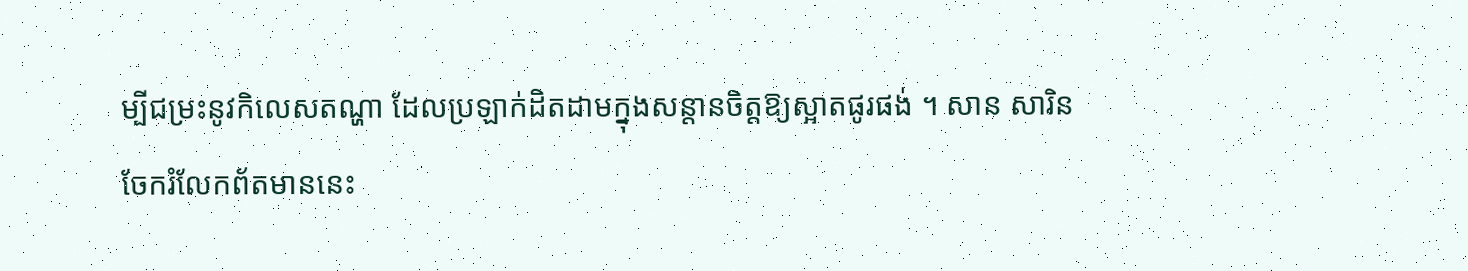ម្បីជម្រះនូវកិលេសតណ្ហា ដែលប្រឡាក់ដិតដាមក្នុងសន្តានចិត្តឱ្យស្អាតផូរផង់ ។ សាន សារិន
ចែករំលែកព័តមាននេះ